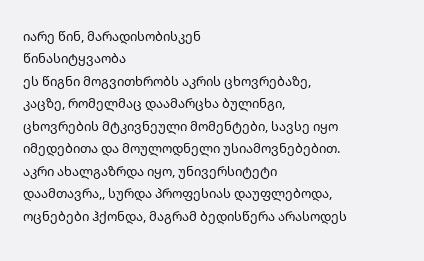იარე წინ, მარადისობისკენ
წინასიტყვაობა
ეს წიგნი მოგვითხრობს აკრის ცხოვრებაზე, კაცზე, რომელმაც დაამარცხა ბულინგი, ცხოვრების მტკივნეული მომენტები, სავსე იყო იმედებითა და მოულოდნელი უსიამოვნებებით. აკრი ახალგაზრდა იყო, უნივერსიტეტი დაამთავრა,, სურდა პროფესიას დაუფლებოდა, ოცნებები ჰქონდა, მაგრამ ბედისწერა არასოდეს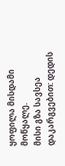ყოფილა მისდამი მოწყალე.
მისი გზა სავსეა დაკარგვებით: დედის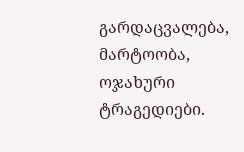გარდაცვალება, მარტოობა, ოჯახური ტრაგედიები.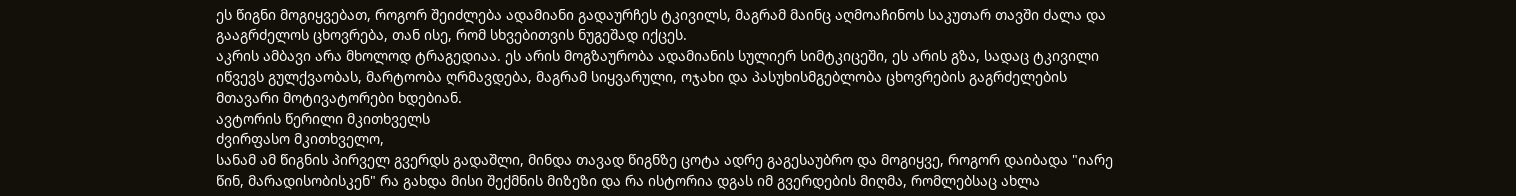ეს წიგნი მოგიყვებათ, როგორ შეიძლება ადამიანი გადაურჩეს ტკივილს, მაგრამ მაინც აღმოაჩინოს საკუთარ თავში ძალა და გააგრძელოს ცხოვრება, თან ისე, რომ სხვებითვის ნუგეშად იქცეს.
აკრის ამბავი არა მხოლოდ ტრაგედიაა. ეს არის მოგზაურობა ადამიანის სულიერ სიმტკიცეში, ეს არის გზა, სადაც ტკივილი იწვევს გულქვაობას, მარტოობა ღრმავდება, მაგრამ სიყვარული, ოჯახი და პასუხისმგებლობა ცხოვრების გაგრძელების მთავარი მოტივატორები ხდებიან.
ავტორის წერილი მკითხველს
ძვირფასო მკითხველო,
სანამ ამ წიგნის პირველ გვერდს გადაშლი, მინდა თავად წიგნზე ცოტა ადრე გაგესაუბრო და მოგიყვე, როგორ დაიბადა "იარე წინ, მარადისობისკენ" რა გახდა მისი შექმნის მიზეზი და რა ისტორია დგას იმ გვერდების მიღმა, რომლებსაც ახლა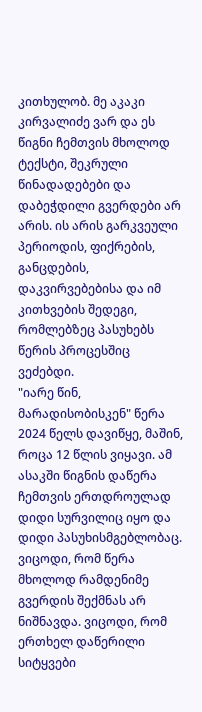კითხულობ. მე აკაკი კირვალიძე ვარ და ეს წიგნი ჩემთვის მხოლოდ ტექსტი, შეკრული წინადადებები და დაბეჭდილი გვერდები არ არის. ის არის გარკვეული პერიოდის, ფიქრების, განცდების, დაკვირვებებისა და იმ კითხვების შედეგი, რომლებზეც პასუხებს წერის პროცესშიც ვეძებდი.
"იარე წინ, მარადისობისკენ" წერა 2024 წელს დავიწყე, მაშინ, როცა 12 წლის ვიყავი. ამ ასაკში წიგნის დაწერა ჩემთვის ერთდროულად დიდი სურვილიც იყო და დიდი პასუხისმგებლობაც. ვიცოდი, რომ წერა მხოლოდ რამდენიმე გვერდის შექმნას არ ნიშნავდა. ვიცოდი, რომ ერთხელ დაწერილი სიტყვები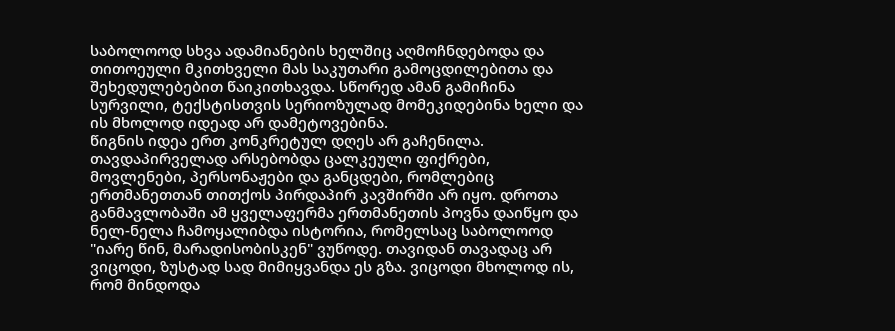საბოლოოდ სხვა ადამიანების ხელშიც აღმოჩნდებოდა და თითოეული მკითხველი მას საკუთარი გამოცდილებითა და შეხედულებებით წაიკითხავდა. სწორედ ამან გამიჩინა სურვილი, ტექსტისთვის სერიოზულად მომეკიდებინა ხელი და ის მხოლოდ იდეად არ დამეტოვებინა.
წიგნის იდეა ერთ კონკრეტულ დღეს არ გაჩენილა. თავდაპირველად არსებობდა ცალკეული ფიქრები, მოვლენები, პერსონაჟები და განცდები, რომლებიც ერთმანეთთან თითქოს პირდაპირ კავშირში არ იყო. დროთა განმავლობაში ამ ყველაფერმა ერთმანეთის პოვნა დაიწყო და ნელ-ნელა ჩამოყალიბდა ისტორია, რომელსაც საბოლოოდ "იარე წინ, მარადისობისკენ" ვუწოდე. თავიდან თავადაც არ ვიცოდი, ზუსტად სად მიმიყვანდა ეს გზა. ვიცოდი მხოლოდ ის, რომ მინდოდა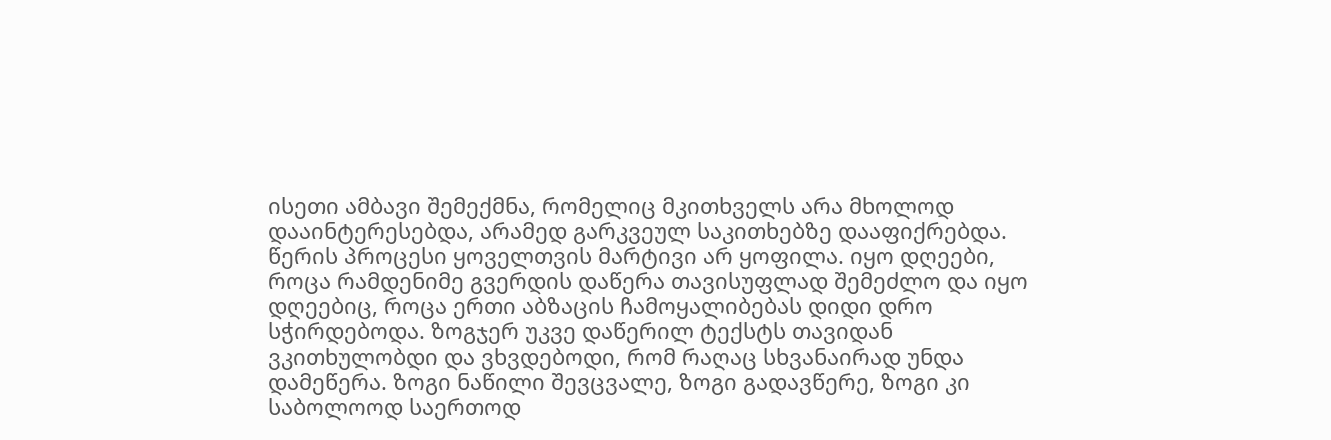ისეთი ამბავი შემექმნა, რომელიც მკითხველს არა მხოლოდ დააინტერესებდა, არამედ გარკვეულ საკითხებზე დააფიქრებდა.
წერის პროცესი ყოველთვის მარტივი არ ყოფილა. იყო დღეები, როცა რამდენიმე გვერდის დაწერა თავისუფლად შემეძლო და იყო დღეებიც, როცა ერთი აბზაცის ჩამოყალიბებას დიდი დრო სჭირდებოდა. ზოგჯერ უკვე დაწერილ ტექსტს თავიდან ვკითხულობდი და ვხვდებოდი, რომ რაღაც სხვანაირად უნდა დამეწერა. ზოგი ნაწილი შევცვალე, ზოგი გადავწერე, ზოგი კი საბოლოოდ საერთოდ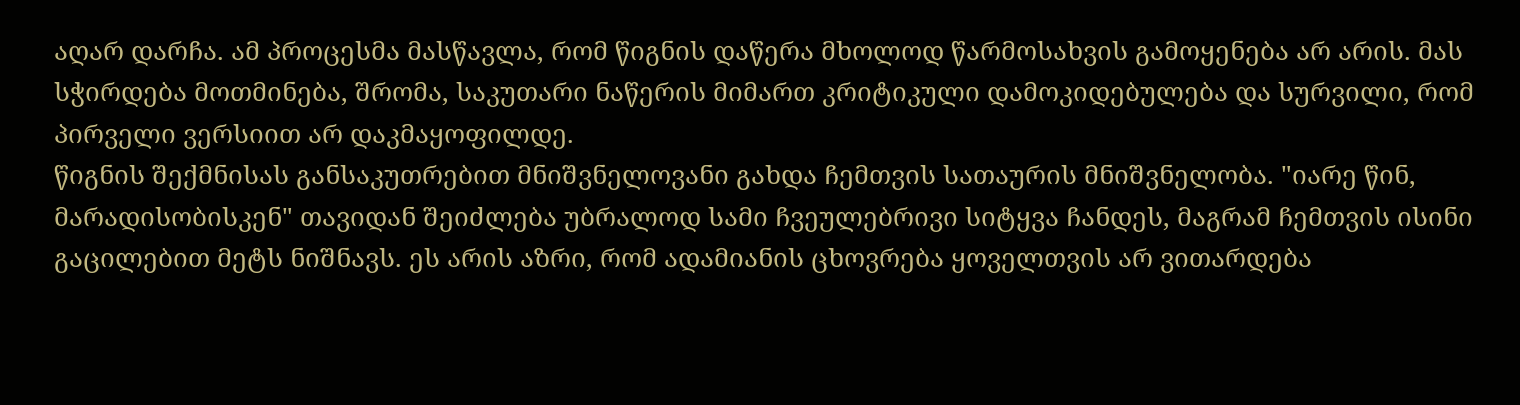აღარ დარჩა. ამ პროცესმა მასწავლა, რომ წიგნის დაწერა მხოლოდ წარმოსახვის გამოყენება არ არის. მას სჭირდება მოთმინება, შრომა, საკუთარი ნაწერის მიმართ კრიტიკული დამოკიდებულება და სურვილი, რომ პირველი ვერსიით არ დაკმაყოფილდე.
წიგნის შექმნისას განსაკუთრებით მნიშვნელოვანი გახდა ჩემთვის სათაურის მნიშვნელობა. "იარე წინ, მარადისობისკენ" თავიდან შეიძლება უბრალოდ სამი ჩვეულებრივი სიტყვა ჩანდეს, მაგრამ ჩემთვის ისინი გაცილებით მეტს ნიშნავს. ეს არის აზრი, რომ ადამიანის ცხოვრება ყოველთვის არ ვითარდება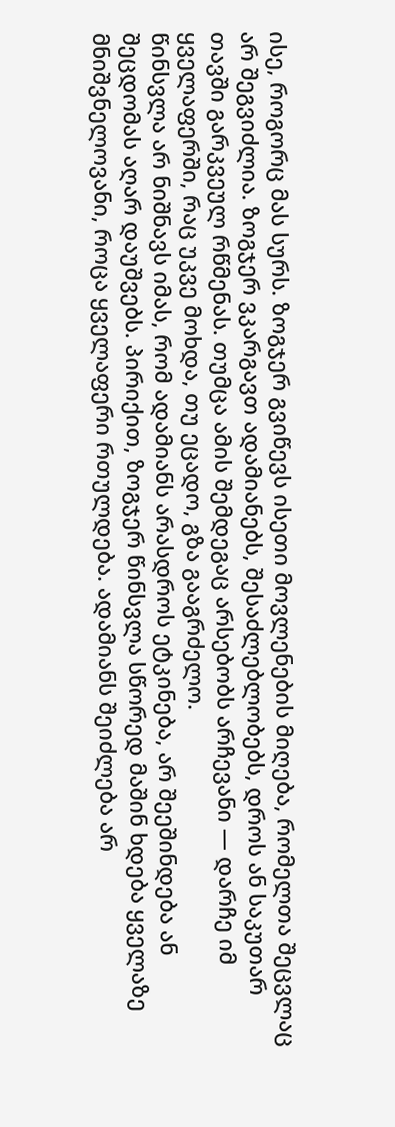ისე, როგორც მას სურს. ზოგჯერ გვიწევს ისეთი მოვლენების მიღება, რომელთა შეცვლაც არ შეგვიძლია. ზოგჯერ ვკარგავთ ადამიანებს, შესაძლებლობებს, დროს ან საკუთარ თავში გარკვეულ რწმენას. თუმცა ამის შემდეგაც არსებობს არჩევანი — დარჩე იმ ყველაფერში, რაც უკვე მოხდა, თუ ეცადო, გზა გააგრძელო.
წინსვლა არ ნიშნავს იმას, რომ ადამიანს არასდროს ეტკინება, არ შეეშინდება ან შეცდომას აღარ დაუშვებს. პირიქით, ზოგჯერ წინსვლა სწორედ მაშინ ხდება ყველაზე მნიშვნელოვანი, როცა ყველაფერი რთულდება. ადამიანს შეიძლება არ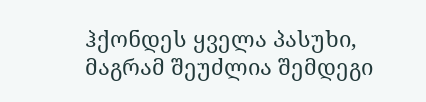ჰქონდეს ყველა პასუხი, მაგრამ შეუძლია შემდეგი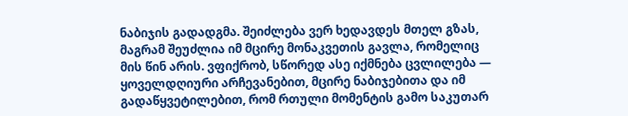ნაბიჯის გადადგმა. შეიძლება ვერ ხედავდეს მთელ გზას, მაგრამ შეუძლია იმ მცირე მონაკვეთის გავლა, რომელიც მის წინ არის. ვფიქრობ, სწორედ ასე იქმნება ცვლილება — ყოველდღიური არჩევანებით, მცირე ნაბიჯებითა და იმ გადაწყვეტილებით, რომ რთული მომენტის გამო საკუთარ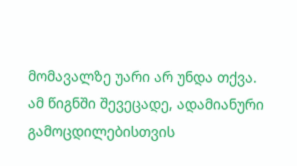მომავალზე უარი არ უნდა თქვა.
ამ წიგნში შევეცადე, ადამიანური გამოცდილებისთვის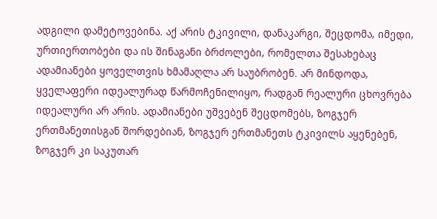ადგილი დამეტოვებინა. აქ არის ტკივილი, დანაკარგი, შეცდომა, იმედი, ურთიერთობები და ის შინაგანი ბრძოლები, რომელთა შესახებაც ადამიანები ყოველთვის ხმამაღლა არ საუბრობენ. არ მინდოდა, ყველაფერი იდეალურად წარმოჩენილიყო, რადგან რეალური ცხოვრება იდეალური არ არის. ადამიანები უშვებენ შეცდომებს, ზოგჯერ ერთმანეთისგან შორდებიან, ზოგჯერ ერთმანეთს ტკივილს აყენებენ, ზოგჯერ კი საკუთარ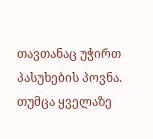თავთანაც უჭირთ პასუხების პოვნა. თუმცა ყველაზე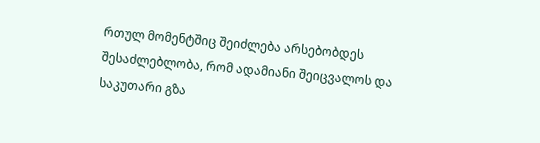რთულ მომენტშიც შეიძლება არსებობდეს შესაძლებლობა, რომ ადამიანი შეიცვალოს და საკუთარი გზა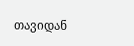თავიდან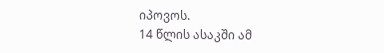იპოვოს.
14 წლის ასაკში ამ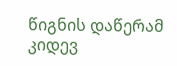წიგნის დაწერამ კიდევ